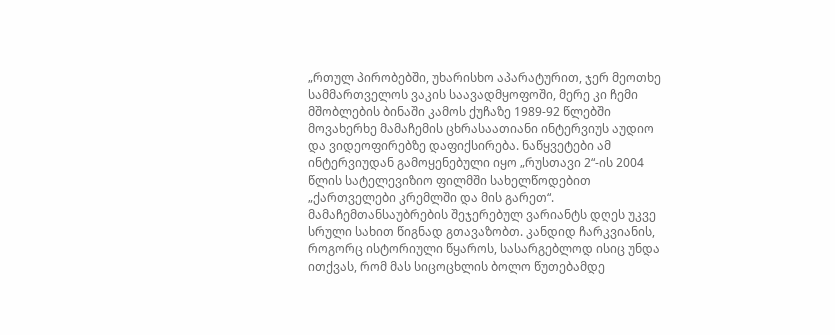„რთულ პირობებში, უხარისხო აპარატურით, ჯერ მეოთხე სამმართველოს ვაკის საავადმყოფოში, მერე კი ჩემი მშობლების ბინაში კამოს ქუჩაზე 1989-92 წლებში მოვახერხე მამაჩემის ცხრასაათიანი ინტერვიუს აუდიო და ვიდეოფირებზე დაფიქსირება. ნაწყვეტები ამ ინტერვიუდან გამოყენებული იყო „რუსთავი 2“-ის 2004 წლის სატელევიზიო ფილმში სახელწოდებით „ქართველები კრემლში და მის გარეთ“. მამაჩემთანსაუბრების შეჯერებულ ვარიანტს დღეს უკვე სრული სახით წიგნად გთავაზობთ. კანდიდ ჩარკვიანის, როგორც ისტორიული წყაროს, სასარგებლოდ ისიც უნდა ითქვას, რომ მას სიცოცხლის ბოლო წუთებამდე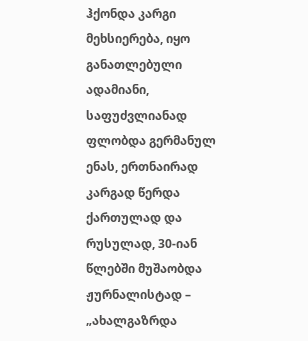ჰქონდა კარგი მეხსიერება, იყო განათლებული ადამიანი, საფუძვლიანად ფლობდა გერმანულ ენას, ერთნაირად კარგად წერდა ქართულად და რუსულად, 30-იან წლებში მუშაობდა ჟურნალისტად – „ახალგაზრდა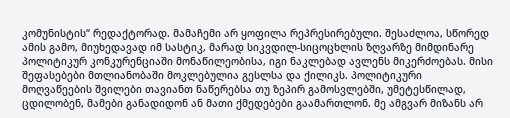კომუნისტის“ რედაქტორად. მამაჩემი არ ყოფილა რეპრესირებული. შესაძლოა, სწორედ ამის გამო, მიუხედავად იმ სასტიკ, მარად სიკვდილ-სიცოცხლის ზღვარზე მიმდინარე პოლიტიკურ კონკურენციაში მონაწილეობისა, იგი ნაკლებად ავლენს მიკერძოებას. მისი შეფასებები მთლიანობაში მოკლებულია გესლსა და ქილიკს. პოლიტიკური მოღვაწეების შვილები თავიანთ ნაწერებსა თუ ზეპირ გამოსვლებში, უმეტესწილად, ცდილობენ, მამები განადიდონ ან მათი ქმედებები გაამართლონ. მე ამგვარ მიზანს არ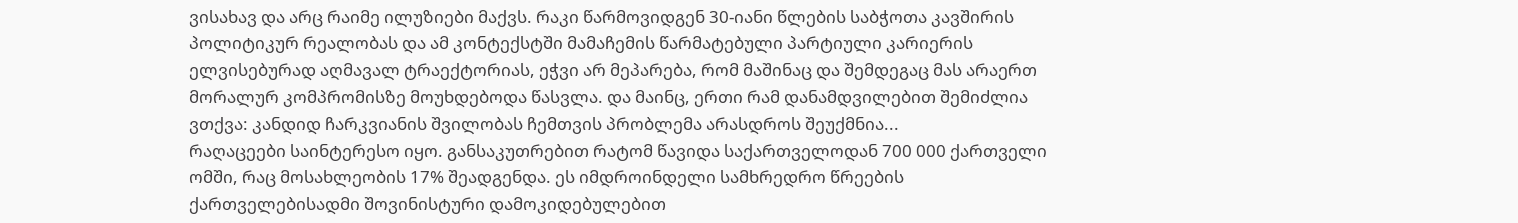ვისახავ და არც რაიმე ილუზიები მაქვს. რაკი წარმოვიდგენ 30-იანი წლების საბჭოთა კავშირის პოლიტიკურ რეალობას და ამ კონტექსტში მამაჩემის წარმატებული პარტიული კარიერის ელვისებურად აღმავალ ტრაექტორიას, ეჭვი არ მეპარება, რომ მაშინაც და შემდეგაც მას არაერთ მორალურ კომპრომისზე მოუხდებოდა წასვლა. და მაინც, ერთი რამ დანამდვილებით შემიძლია ვთქვა: კანდიდ ჩარკვიანის შვილობას ჩემთვის პრობლემა არასდროს შეუქმნია...
რაღაცეები საინტერესო იყო. განსაკუთრებით რატომ წავიდა საქართველოდან 700 000 ქართველი ომში, რაც მოსახლეობის 17% შეადგენდა. ეს იმდროინდელი სამხრედრო წრეების ქართველებისადმი შოვინისტური დამოკიდებულებით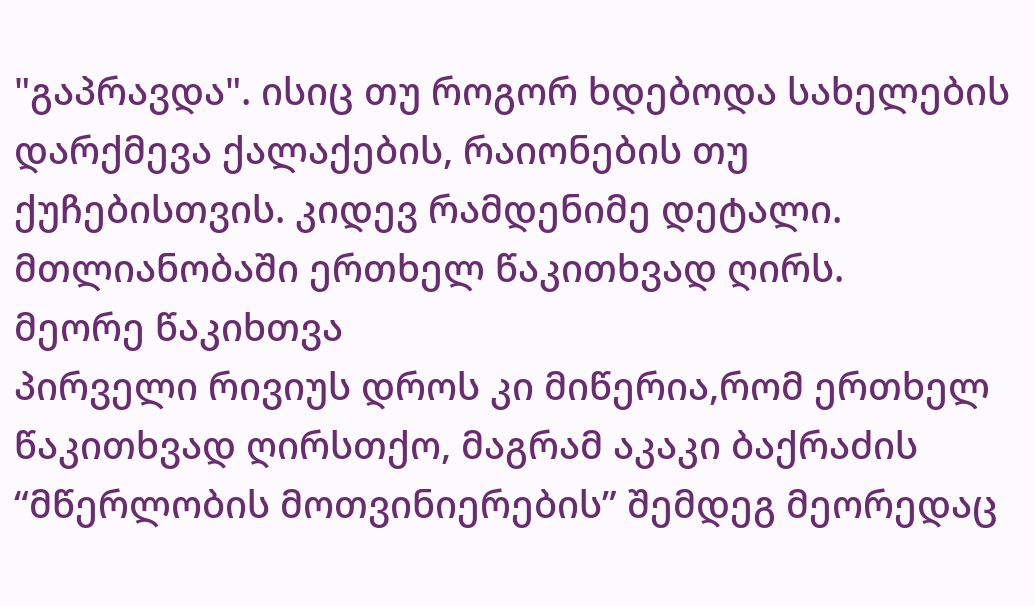"გაპრავდა". ისიც თუ როგორ ხდებოდა სახელების დარქმევა ქალაქების, რაიონების თუ ქუჩებისთვის. კიდევ რამდენიმე დეტალი.
მთლიანობაში ერთხელ წაკითხვად ღირს.
მეორე წაკიხთვა
პირველი რივიუს დროს კი მიწერია,რომ ერთხელ წაკითხვად ღირსთქო, მაგრამ აკაკი ბაქრაძის “მწერლობის მოთვინიერების” შემდეგ მეორედაც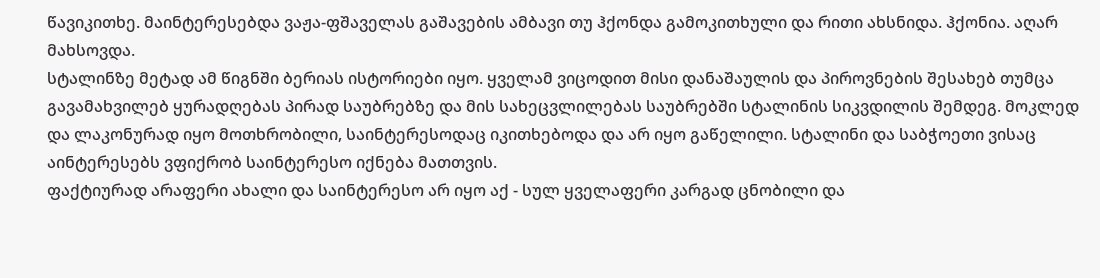წავიკითხე. მაინტერესებდა ვაჟა-ფშაველას გაშავების ამბავი თუ ჰქონდა გამოკითხული და რითი ახსნიდა. ჰქონია. აღარ მახსოვდა.
სტალინზე მეტად ამ წიგნში ბერიას ისტორიები იყო. ყველამ ვიცოდით მისი დანაშაულის და პიროვნების შესახებ თუმცა გავამახვილებ ყურადღებას პირად საუბრებზე და მის სახეცვლილებას საუბრებში სტალინის სიკვდილის შემდეგ. მოკლედ და ლაკონურად იყო მოთხრობილი, საინტერესოდაც იკითხებოდა და არ იყო გაწელილი. სტალინი და საბჭოეთი ვისაც აინტერესებს ვფიქრობ საინტერესო იქნება მათთვის.
ფაქტიურად არაფერი ახალი და საინტერესო არ იყო აქ - სულ ყველაფერი კარგად ცნობილი და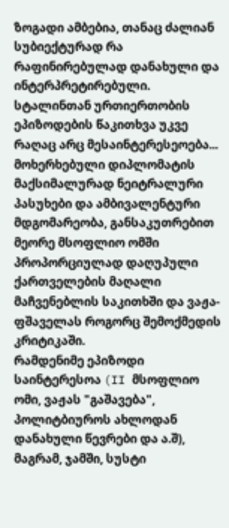ზოგადი ამბებია, თანაც ძალიან სუბიექტურად რა რაფინირებულად დანახული და ინტერპრეტირებული. სტალინთან ურთიერთობის ეპიზოდების წაკითხვა უკვე რაღაც არც მესაინტერესეოება...
მოხერხებული დიპლომატის მაქსიმალურად ნეიტრალური პასუხები და ამბივალენტური მდგომარეობა, განსაკუთრებით მეორე მსოფლიო ომში პროპორციულად დაღუპული ქართველების მაღალი მაჩვენებლის საკითხში და ვაჟა-ფშაველას როგორც შემოქმედის კრიტიკაში.
რამდენიმე ეპიზოდი საინტერესოა (II მსოფლიო ომი, ვაჟას "გაშავება", პოლიტბიუროს ახლოდან დანახული წევრები და ა.შ), მაგრამ, ჯამში, სუსტი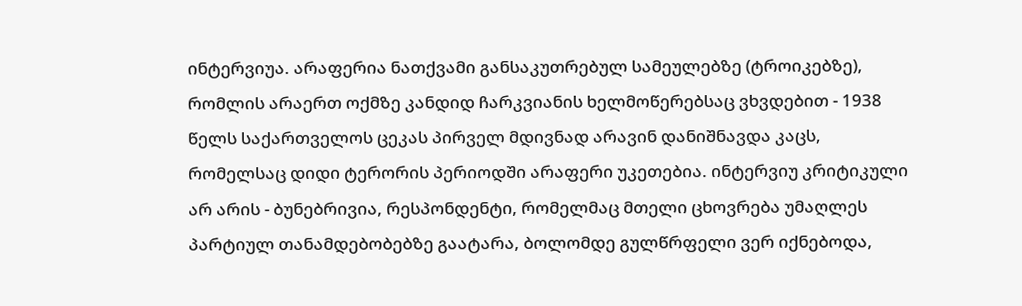ინტერვიუა. არაფერია ნათქვამი განსაკუთრებულ სამეულებზე (ტროიკებზე), რომლის არაერთ ოქმზე კანდიდ ჩარკვიანის ხელმოწერებსაც ვხვდებით - 1938 წელს საქართველოს ცეკას პირველ მდივნად არავინ დანიშნავდა კაცს, რომელსაც დიდი ტერორის პერიოდში არაფერი უკეთებია. ინტერვიუ კრიტიკული არ არის - ბუნებრივია, რესპონდენტი, რომელმაც მთელი ცხოვრება უმაღლეს პარტიულ თანამდებობებზე გაატარა, ბოლომდე გულწრფელი ვერ იქნებოდა,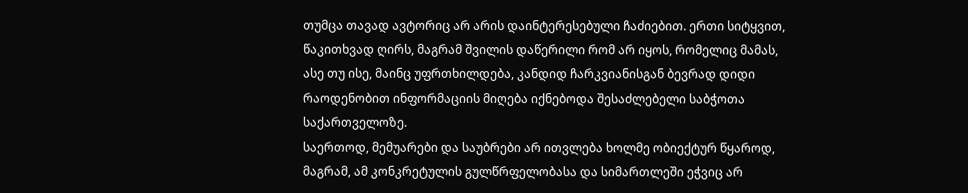თუმცა თავად ავტორიც არ არის დაინტერესებული ჩაძიებით. ერთი სიტყვით, წაკითხვად ღირს, მაგრამ შვილის დაწერილი რომ არ იყოს, რომელიც მამას, ასე თუ ისე, მაინც უფრთხილდება, კანდიდ ჩარკვიანისგან ბევრად დიდი რაოდენობით ინფორმაციის მიღება იქნებოდა შესაძლებელი საბჭოთა საქართველოზე.
საერთოდ, მემუარები და საუბრები არ ითვლება ხოლმე ობიექტურ წყაროდ, მაგრამ, ამ კონკრეტულის გულწრფელობასა და სიმართლეში ეჭვიც არ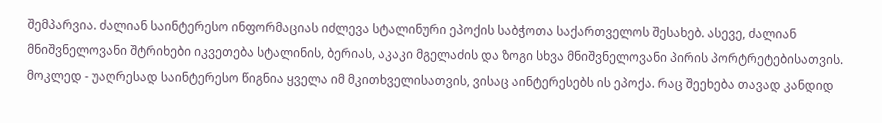შემპარვია. ძალიან საინტერესო ინფორმაციას იძლევა სტალინური ეპოქის საბჭოთა საქართველოს შესახებ. ასევე, ძალიან მნიშვნელოვანი შტრიხები იკვეთება სტალინის, ბერიას, აკაკი მგელაძის და ზოგი სხვა მნიშვნელოვანი პირის პორტრეტებისათვის. მოკლედ - უაღრესად საინტერესო წიგნია ყველა იმ მკითხველისათვის, ვისაც აინტერესებს ის ეპოქა. რაც შეეხება თავად კანდიდ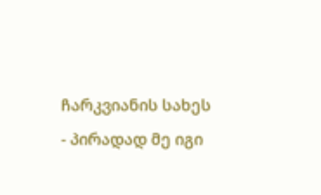ჩარკვიანის სახეს - პირადად მე იგი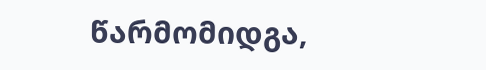წარმომიდგა,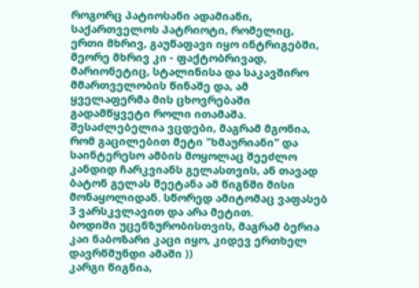როგორც პატიოსანი ადამიანი, საქართველოს პატრიოტი, რომელიც, ერთი მხრივ, გაუწაფავი იყო ინტრიგებში, მეორე მხრივ კი - ფაქტობრივად, მარიონეტიც, სტალინისა და საკავშირო მმართველობის წინაშე და, ამ ყველაფერმა მის ცხოვრებაში გადამწყვეტი როლი ითამაშა.
Შესაძლებელია ვცდები, მაგრამ მგონია, რომ გაცილებით მეტი "ხმაურიანი" და საინტერესო ამბის მოყოლაც შეეძლო კანდიდ ჩარკვიანს გელასთვის, ან თავად ბატონ გელას შეეტანა ამ წიგნში მისი მონაყოლიდან. Სწორედ ამიტომაც ვაფასებ 3 ვარსკვლავით და არა მეტით.
Ბოდიში უცენზურობისთვის, მაგრამ ბერია კაი ნაბოზარი კაცი იყო, კიდევ ერთხელ დავრწმუნდი ამაში ))
კარგი წიგნია,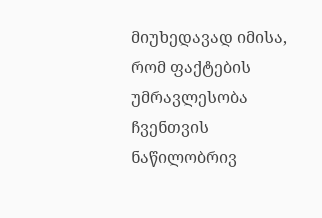მიუხედავად იმისა, რომ ფაქტების უმრავლესობა ჩვენთვის ნაწილობრივ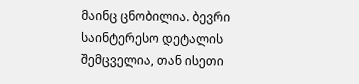მაინც ცნობილია. ბევრი საინტერესო დეტალის შემცველია, თან ისეთი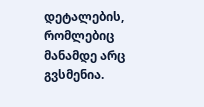დეტალების, რომლებიც მანამდე არც გვსმენია.